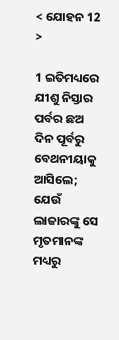< ଯୋହନ 12 >

1 ଇତିମଧ୍ୟରେ ଯୀଶୁ ନିସ୍ତାର ପର୍ବର ଛଅ ଦିନ ପୂର୍ବରୁ ବେଥନୀୟାକୁ ଆସିଲେ; ଯେଉଁ ଲାଜାରଙ୍କୁ ସେ ମୃତମାନଙ୍କ ମଧ୍ୟରୁ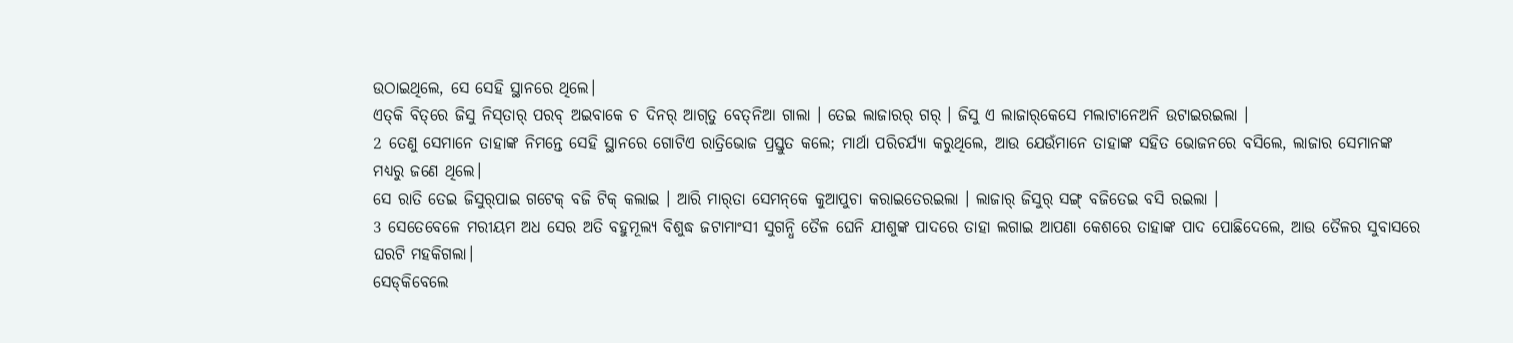ଉଠାଇଥିଲେ, ସେ ସେହି ସ୍ଥାନରେ ଥିଲେ।
ଏତ୍‌କି ବିତ୍‌ରେ ଜିସୁ ନିସ୍‌ତାର୍‌ ପରବ୍‌ ଅଇବାକେ ଚ ଦିନର୍‌ ଆଗ୍‌ତୁ ବେତ୍‌ନିଆ ଗାଲା । ତେଇ ଲାଜାରର୍‌ ଗର୍‌ । ଜିସୁ ଏ ଲାଜାର୍‌କେସେ ମଲାଟାନେଅନି ଉଟାଇରଇଲା ।
2 ତେଣୁ ସେମାନେ ତାହାଙ୍କ ନିମନ୍ତେ ସେହି ସ୍ଥାନରେ ଗୋଟିଏ ରାତ୍ରିଭୋଜ ପ୍ରସ୍ତୁତ କଲେ; ମାର୍ଥା ପରିଚର୍ଯ୍ୟା କରୁଥିଲେ, ଆଉ ଯେଉଁମାନେ ତାହାଙ୍କ ସହିତ ଭୋଜନରେ ବସିଲେ, ଲାଜାର ସେମାନଙ୍କ ମଧ୍ୟରୁ ଜଣେ ଥିଲେ।
ସେ ରାତି ତେଇ ଜିସୁର୍‌ପାଇ ଗଟେକ୍‌ ବଜି ଟିକ୍‌ କଲାଇ । ଆରି ମାର୍‌ତା ସେମନ୍‌କେ କୁଆପୁଚା କରାଇତେରଇଲା । ଲାଜାର୍‌ ଜିସୁର୍‌ ସଙ୍ଗ୍‌ ବଜିତେଇ ବସି ରଇଲା ।
3 ସେତେବେଳେ ମରୀୟମ ଅଧ ସେର ଅତି ବହୁମୂଲ୍ୟ ବିଶୁଦ୍ଧ ଜଟାମାଂସୀ ସୁଗନ୍ଧି ତୈଳ ଘେନି ଯୀଶୁଙ୍କ ପାଦରେ ତାହା ଲଗାଇ ଆପଣା କେଶରେ ତାହାଙ୍କ ପାଦ ପୋଛିଦେଲେ, ଆଉ ତୈଳର ସୁବାସରେ ଘରଟି ମହକିଗଲା।
ସେଡ୍‌କିବେଲେ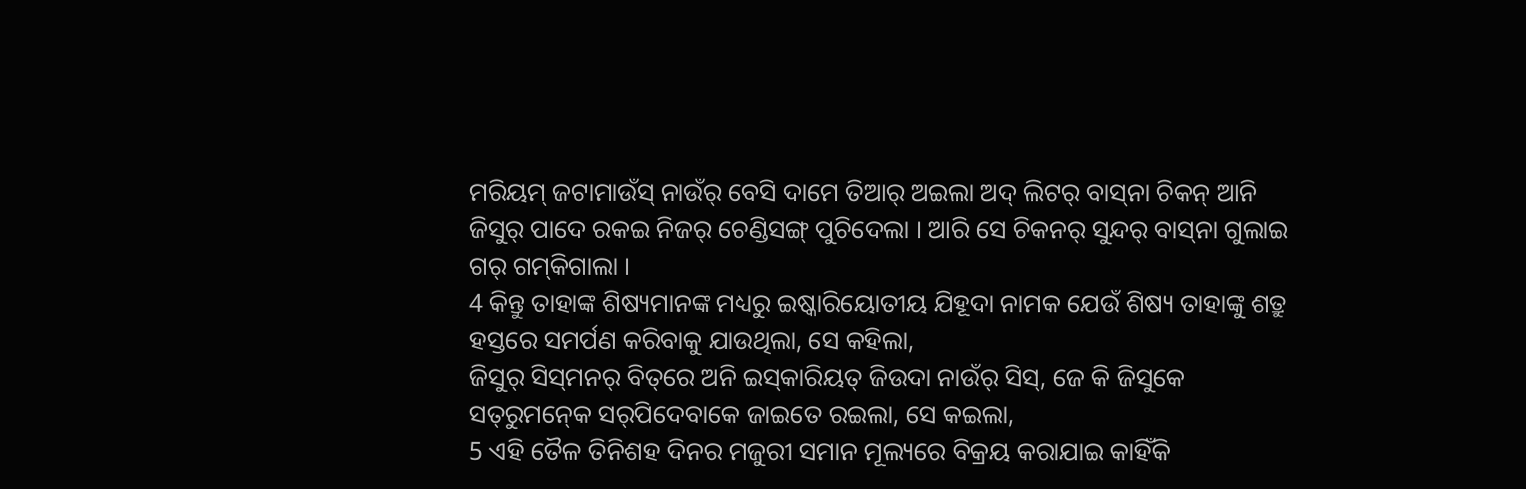ମରିୟମ୍‌ ଜଟାମାଉଁସ୍‌ ନାଉଁର୍‌ ବେସି ଦାମେ ତିଆର୍‌ ଅଇଲା ଅଦ୍‌ ଲିଟର୍‌ ବାସ୍‌ନା ଚିକନ୍‌ ଆନି ଜିସୁର୍‌ ପାଦେ ରକଇ ନିଜର୍‌ ଚେଣ୍ଡିସଙ୍ଗ୍‌ ପୁଚିଦେଲା । ଆରି ସେ ଚିକନର୍‌ ସୁନ୍ଦର୍‌ ବାସ୍‌ନା ଗୁଲାଇ ଗର୍‌ ଗମ୍‌କିଗାଲା ।
4 କିନ୍ତୁ ତାହାଙ୍କ ଶିଷ୍ୟମାନଙ୍କ ମଧ୍ୟରୁ ଇଷ୍କାରିୟୋତୀୟ ଯିହୂଦା ନାମକ ଯେଉଁ ଶିଷ୍ୟ ତାହାଙ୍କୁ ଶତ୍ରୁ ହସ୍ତରେ ସମର୍ପଣ କରିବାକୁ ଯାଉଥିଲା, ସେ କହିଲା,
ଜିସୁର୍‌ ସିସ୍‌ମନର୍‌ ବିତ୍‌ରେ ଅନି ଇସ୍‌କାରିୟତ୍‌ ଜିଉଦା ନାଉଁର୍‌ ସିସ୍‌, ଜେ କି ଜିସୁକେ ସତ୍‌ରୁମନ୍‍କେ ସର୍‌ପିଦେବାକେ ଜାଇତେ ରଇଲା, ସେ କଇଲା,
5 ଏହି ତୈଳ ତିନିଶହ ଦିନର ମଜୁରୀ ସମାନ ମୂଲ୍ୟରେ ବିକ୍ରୟ କରାଯାଇ କାହିଁକି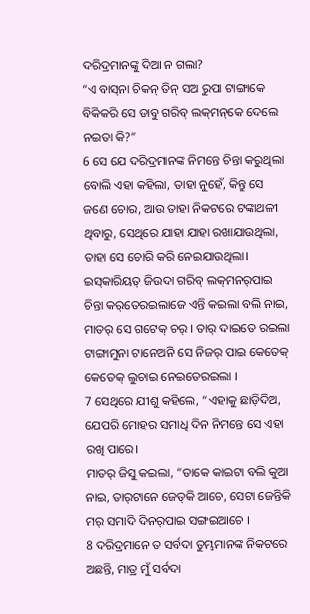ଦରିଦ୍ରମାନଙ୍କୁ ଦିଆ ନ ଗଲା?
“ଏ ବାସ୍‌ନା ଚିକନ୍‌ ତିନ୍‌ ସଅ ରୁପା ଟାଙ୍ଗାକେ ବିକିକରି ସେ ଡାବୁ ଗରିବ୍‌ ଲକ୍‌ମନ୍‌କେ ଦେଲେ ନଇତା କି?”
6 ସେ ଯେ ଦରିଦ୍ରମାନଙ୍କ ନିମନ୍ତେ ଚିନ୍ତା କରୁଥିଲା ବୋଲି ଏହା କହିଲା, ତାହା ନୁହେଁ, କିନ୍ତୁ ସେ ଜଣେ ଚୋର, ଆଉ ତାହା ନିକଟରେ ଟଙ୍କାଥଳୀ ଥିବାରୁ, ସେଥିରେ ଯାହା ଯାହା ରଖାଯାଉଥିଲା, ତାହା ସେ ଚୋରି କରି ନେଇଯାଉଥିଲା।
ଇସ୍‌କାରିୟତ୍‌ ଜିଉଦା ଗରିବ୍‌ ଲକ୍‌ମନର୍‌ପାଇ ଚିନ୍ତା କର୍‌ତେରଇଲାଜେ ଏନ୍ତି କଇଲା ବଲି ନାଇ, ମାତର୍‌ ସେ ଗଟେକ୍‌ ଚର୍‌ । ତାର୍‌ ଦାଇତେ ରଇଲା ଟାଙ୍ଗାମୁନା ଟାନେଅନି ସେ ନିଜର୍‌ ପାଇ କେତେକ୍‌ କେତେକ୍‌ ଲୁଚାଇ ନେଇତେରଇଲା ।
7 ସେଥିରେ ଯୀଶୁ କହିଲେ, “ଏହାକୁ ଛାଡ଼ିଦିଅ, ଯେପରି ମୋହର ସମାଧି ଦିନ ନିମନ୍ତେ ସେ ଏହା ରଖି ପାରେ।
ମାତର୍‌ ଜିସୁ କଇଲା, “ତାକେ କାଇଟା ବଲି କୁଆ ନାଇ, ତାର୍‌ଟାନେ ଜେତ୍‌କି ଆଚେ, ସେଟା ଜେନ୍ତିକି ମର୍‌ ସମାଦି ଦିନର୍‌ପାଇ ସଙ୍ଗଇଆଚେ ।
8 ଦରିଦ୍ରମାନେ ତ ସର୍ବଦା ତୁମ୍ଭମାନଙ୍କ ନିକଟରେ ଅଛନ୍ତି, ମାତ୍ର ମୁଁ ସର୍ବଦା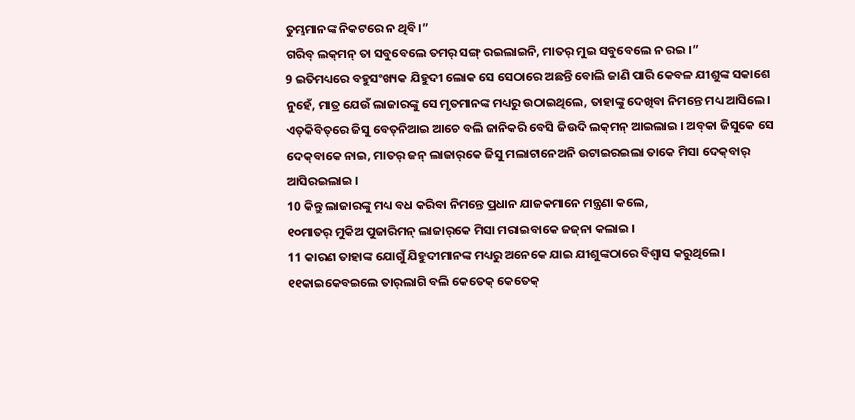ତୁମ୍ଭମାନଙ୍କ ନିକଟରେ ନ ଥିବି।”
ଗରିବ୍‌ ଲକ୍‌ମନ୍‌ ତା ସବୁବେଲେ ତମର୍‌ ସଙ୍ଗ୍‌ ରଇଲାଇନି, ମାତର୍‌ ମୁଇ ସବୁବେଲେ ନ ରଇ ।”
9 ଇତିମଧ୍ୟରେ ବହୁସଂଖ୍ୟକ ଯିହୁଦୀ ଲୋକ ସେ ସେଠାରେ ଅଛନ୍ତି ବୋଲି ଜାଣି ପାରି କେବଳ ଯୀଶୁଙ୍କ ସକାଶେ ନୁହେଁ, ମାତ୍ର ଯେଉଁ ଲାଜାରଙ୍କୁ ସେ ମୃତମାନଙ୍କ ମଧ୍ୟରୁ ଉଠାଇଥିଲେ, ତାହାଙ୍କୁ ଦେଖିବା ନିମନ୍ତେ ମଧ୍ୟ ଆସିଲେ।
ଏତ୍‌କିବିତ୍‌ରେ ଜିସୁ ବେତ୍‌ନିଆଇ ଆଚେ ବଲି ଜାନିକରି ବେସି ଜିଉଦି ଲକ୍‌ମନ୍‌ ଆଇଲାଇ । ଅବ୍‌କା ଜିସୁକେ ସେ ଦେକ୍‌ବାକେ ନାଇ, ମାତର୍‌ ଜନ୍‌ ଲାଜାର୍‌କେ ଜିସୁ ମଲାଟାନେଅନି ଉଟାଇରଇଲା ତାକେ ମିସା ଦେକ୍‌ବାର୍‌ ଆସିରଇଲାଇ ।
10 କିନ୍ତୁ ଲାଜାରଙ୍କୁ ମଧ୍ୟ ବଧ କରିବା ନିମନ୍ତେ ପ୍ରଧାନ ଯାଜକମାନେ ମନ୍ତ୍ରଣା କଲେ,
୧୦ମାତର୍‌ ମୁକିଅ ପୁଜାରିମନ୍‌ ଲାଜାର୍‌କେ ମିସା ମରାଇବାକେ ଜଜ୍‌ନା କଲାଇ ।
11 କାରଣ ତାହାଙ୍କ ଯୋଗୁଁ ଯିହୁଦୀମାନଙ୍କ ମଧ୍ୟରୁ ଅନେକେ ଯାଇ ଯୀଶୁଙ୍କଠାରେ ବିଶ୍ୱାସ କରୁଥିଲେ।
୧୧କାଇକେବଇଲେ ତାର୍‌ଲାଗି ବଲି କେତେକ୍‌ କେତେକ୍‌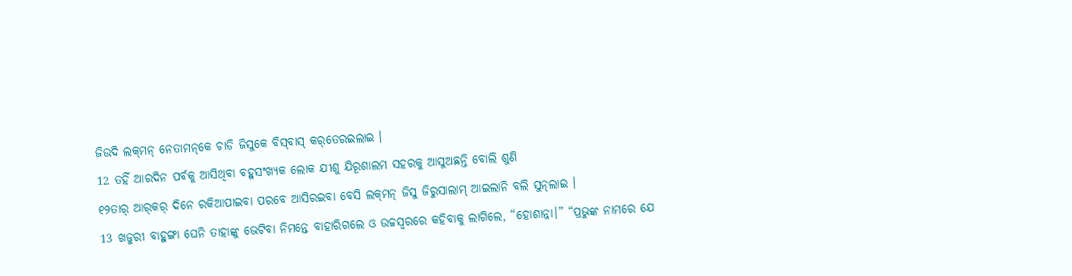ଜିଉଦି ଲକ୍‌ମନ୍‌ ନେତାମନ୍‌କେ ଚାଡି ଜିସୁକେ ବିସ୍‌ବାସ୍‌ କର୍‌ତେରଇଲାଇ ।
12 ତହିଁ ଆରଦିନ ପର୍ବକୁ ଆସିଥିବା ବହୁସଂଖ୍ୟକ ଲୋକ ଯୀଶୁ ଯିରୂଶାଲମ ସହରକୁ ଆସୁଅଛନ୍ତି ବୋଲି ଶୁଣି
୧୨ତାର୍‌ ଆର୍‌କର୍‌ ଦିନେ ରକିଆପାଇବା ପରବେ ଆସିରଇବା ବେସି ଲକ୍‌ମନ୍‌ ଜିସୁ ଜିରୁସାଲାମ୍‌ ଆଇଲାନି ବଲି ସୁନ୍‌ଲାଇ ।
13 ଖଜୁରୀ ବାହୁଙ୍ଗା ଘେନି ତାହାଙ୍କୁ ଭେଟିବା ନିମନ୍ତେ ବାହାରିଗଲେ ଓ ଉଚ୍ଚସ୍ୱରରେ କହିବାକୁ ଲାଗିଲେ, “ହୋଶାନ୍ନା।” “ପ୍ରଭୁଙ୍କ ନାମରେ ଯେ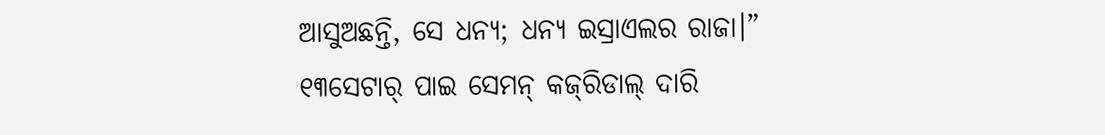ଆସୁଅଛନ୍ତି, ସେ ଧନ୍ୟ; ଧନ୍ୟ ଇସ୍ରାଏଲର ରାଜା।”
୧୩ସେଟାର୍‌ ପାଇ ସେମନ୍‌ କଜ୍‌ରିଡାଲ୍‌ ଦାରି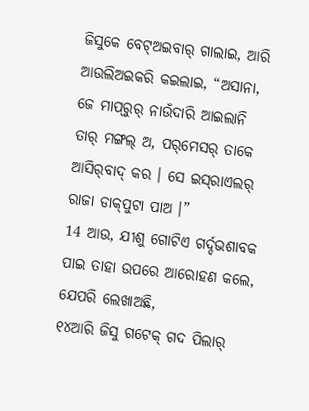ଜିସୁକେ ବେଟ୍‌ଅଇବାର୍‌ ଗାଲାଇ, ଆରି ଆଉଲିଅଇକରି କଇଲାଇ, “ଅସାନା, ଜେ ମାପ୍‌ରୁର୍‌ ନାଉଁଦାରି ଆଇଲାନି ତାର୍‌ ମଙ୍ଗଲ୍‌ ଅ, ପର୍‌ମେସର୍‌ ତାକେ ଆସିର୍‌ବାଦ୍‌ କର । ସେ ଇସ୍‌ରାଏଲର୍‌ ରାଜା ଡାକ୍‌ପୁଟା ପାଅ ।”
14 ଆଉ, ଯୀଶୁ ଗୋଟିଏ ଗର୍ଦ୍ଦଭଶାବକ ପାଇ ତାହା ଉପରେ ଆରୋହଣ କଲେ, ଯେପରି ଲେଖାଅଛି,
୧୪ଆରି ଜିସୁ ଗଟେକ୍‌ ଗଦ ପିଲାର୍‌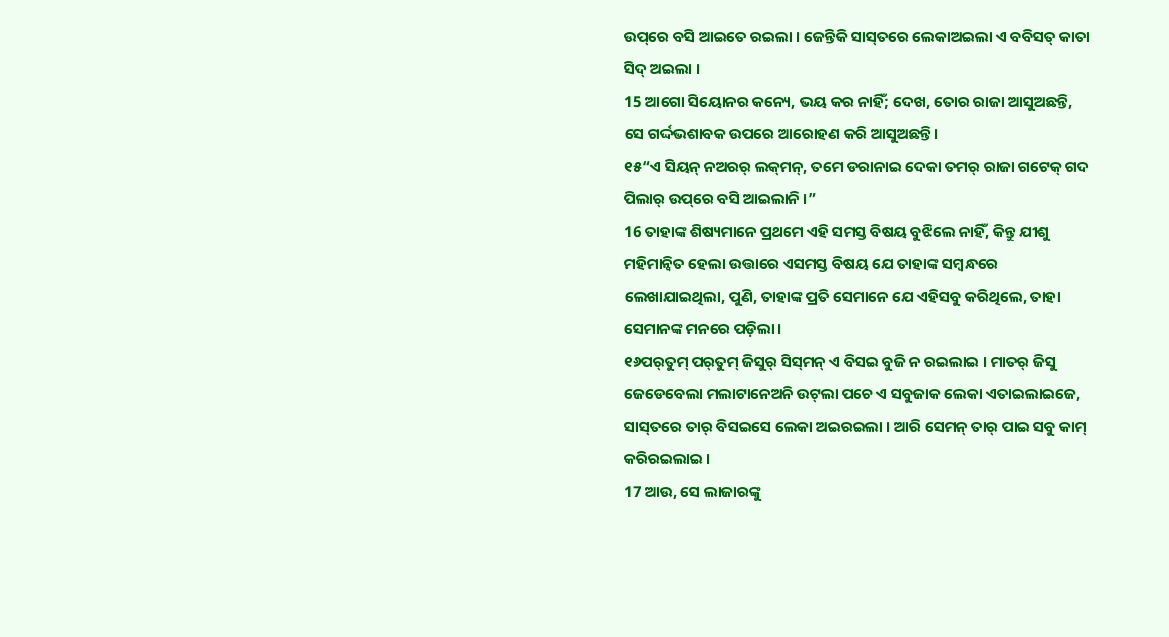ଉପ୍‌ରେ ବସି ଆଇତେ ରଇଲା । ଜେନ୍ତିକି ସାସ୍‌ତରେ ଲେକାଅଇଲା ଏ ବବିସତ୍‌ କାତା ସିଦ୍‌ ଅଇଲା ।
15 ଆଗୋ ସିୟୋନର କନ୍ୟେ, ଭୟ କର ନାହିଁ; ଦେଖ, ତୋର ରାଜା ଆସୁଅଛନ୍ତି, ସେ ଗର୍ଦ୍ଦଭଶାବକ ଉପରେ ଆରୋହଣ କରି ଆସୁଅଛନ୍ତି।
୧୫“ଏ ସିୟନ୍‌ ନଅରର୍‌ ଲକ୍‌ମନ୍‌, ତମେ ଡରାନାଇ ଦେକା ତମର୍‌ ରାଜା ଗଟେକ୍‌ ଗଦ ପିଲାର୍‌ ଉପ୍‌ରେ ବସି ଆଇଲାନି ।”
16 ତାହାଙ୍କ ଶିଷ୍ୟମାନେ ପ୍ରଥମେ ଏହି ସମସ୍ତ ବିଷୟ ବୁଝିଲେ ନାହିଁ, କିନ୍ତୁ ଯୀଶୁ ମହିମାନ୍ୱିତ ହେଲା ଉତ୍ତାରେ ଏସମସ୍ତ ବିଷୟ ଯେ ତାହାଙ୍କ ସମ୍ବନ୍ଧରେ ଲେଖାଯାଇଥିଲା, ପୁଣି, ତାହାଙ୍କ ପ୍ରତି ସେମାନେ ଯେ ଏହିସବୁ କରିଥିଲେ, ତାହା ସେମାନଙ୍କ ମନରେ ପଡ଼ିଲା।
୧୬ପର୍‌ତୁମ୍‌ ପର୍‌ତୁମ୍‌ ଜିସୁର୍‌ ସିସ୍‌ମନ୍‌ ଏ ବିସଇ ବୁଜି ନ ରଇଲାଇ । ମାତର୍‌ ଜିସୁ ଜେଡେବେଲା ମଲାଟାନେଅନି ଉଟ୍‌ଲା ପଚେ ଏ ସବୁଜାକ ଲେକା ଏତାଇଲାଇଜେ, ସାସ୍‌ତରେ ତାର୍‌ ବିସଇସେ ଲେକା ଅଇରଇଲା । ଆରି ସେମନ୍‌ ତାର୍‌ ପାଇ ସବୁ କାମ୍‌ କରିରଇଲାଇ ।
17 ଆଉ, ସେ ଲାଜାରଙ୍କୁ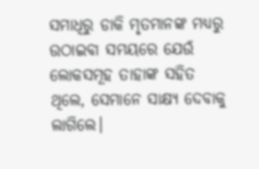ସମାଧିରୁ ଡାକି ମୃତମାନଙ୍କ ମଧ୍ୟରୁ ଉଠାଇବା ସମୟରେ ଯେଉଁ ଲୋକସମୂହ ତାହାଙ୍କ ସହିତ ଥିଲେ, ସେମାନେ ସାକ୍ଷ୍ୟ ଦେବାକୁ ଲାଗିଲେ।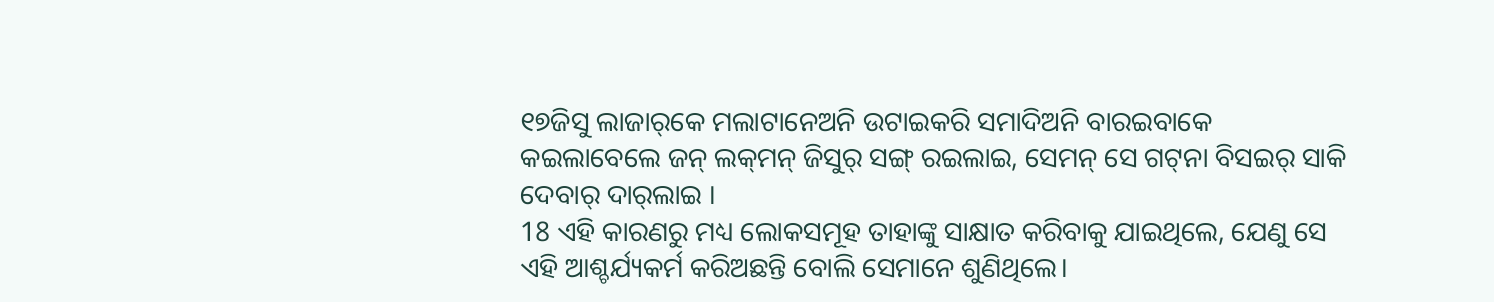୧୭ଜିସୁ ଲାଜାର୍‌କେ ମଲାଟାନେଅନି ଉଟାଇକରି ସମାଦିଅନି ବାରଇବାକେ କଇଲାବେଲେ ଜନ୍‌ ଲକ୍‌ମନ୍‌ ଜିସୁର୍‌ ସଙ୍ଗ୍‌ ରଇଲାଇ, ସେମନ୍‌ ସେ ଗଟ୍‍ନା ବିସଇର୍‌ ସାକି ଦେବାର୍‌ ଦାର୍‌ଲାଇ ।
18 ଏହି କାରଣରୁ ମଧ୍ୟ ଲୋକସମୂହ ତାହାଙ୍କୁ ସାକ୍ଷାତ କରିବାକୁ ଯାଇଥିଲେ, ଯେଣୁ ସେ ଏହି ଆଶ୍ଚର୍ଯ୍ୟକର୍ମ କରିଅଛନ୍ତି ବୋଲି ସେମାନେ ଶୁଣିଥିଲେ।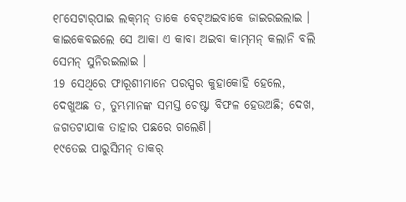୧୮ସେଟାର୍‌ପାଇ ଲକ୍‌ମନ୍‌ ତାକେ ବେଟ୍‌ଅଇବାକେ ଜାଇରଇଲାଇ । କାଇକେବଇଲେ ସେ ଆକା ଏ କାବା ଅଇବା କାମ୍‌ମନ୍‌ କଲାନି ବଲି ସେମନ୍‌ ସୁନିରଇଲାଇ ।
19 ସେଥିରେ ଫାରୂଶୀମାନେ ପରସ୍ପର କୁହାକୋହି ହେଲେ, ଦେଖୁଅଛ ତ, ତୁମ୍ଭମାନଙ୍କ ସମସ୍ତ ଚେଷ୍ଟା ବିଫଳ ହେଉଅଛି; ଦେଖ, ଜଗତଟାଯାକ ତାହାର ପଛରେ ଗଲେଣି।
୧୯ତେଇ ପାରୁସିମନ୍‌ ତାକର୍‌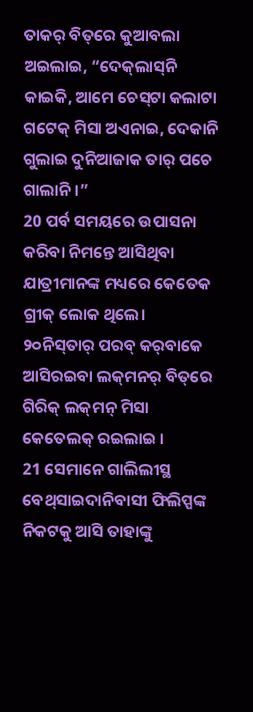ତାକର୍‌ ବିତ୍‌ରେ କୁଆବଲା ଅଇଲାଇ, “ଦେକ୍‌ଲାସ୍‌ନି କାଇକି, ଆମେ ଚେସ୍‌ଟା କଲାଟା ଗଟେକ୍‌ ମିସା ଅଏନାଇ, ଦେକାନି ଗୁଲାଇ ଦୁନିଆଜାକ ତାର୍‌ ପଚେ ଗାଲାନି ।”
20 ପର୍ବ ସମୟରେ ଉପାସନା କରିବା ନିମନ୍ତେ ଆସିଥିବା ଯାତ୍ରୀମାନଙ୍କ ମଧ୍ୟରେ କେତେକ ଗ୍ରୀକ୍‍ ଲୋକ ଥିଲେ।
୨୦ନିସ୍‌ତାର୍‌ ପରବ୍‌ କର୍‌ବାକେ ଆସିରଇବା ଲକ୍‌ମନର୍‌ ବିତ୍‌ରେ ଗିରିକ୍‌ ଲକ୍‌ମନ୍‌ ମିସା କେତେଲକ୍‌ ରଇଲାଇ ।
21 ସେମାନେ ଗାଲିଲୀସ୍ଥ ବେଥ୍‌ସାଇଦାନିବାସୀ ଫିଲିପ୍ପଙ୍କ ନିକଟକୁ ଆସି ତାହାଙ୍କୁ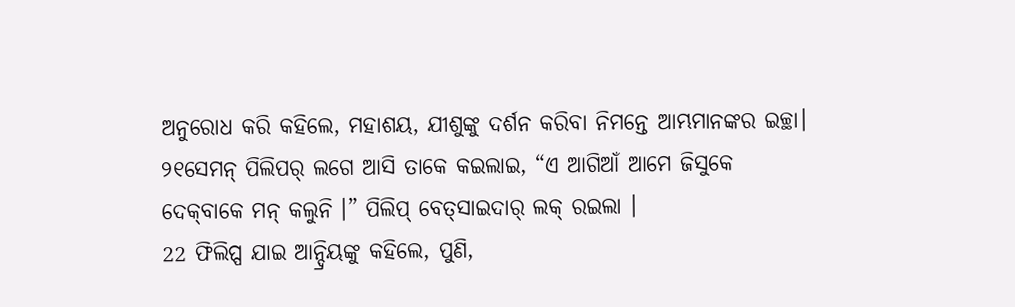ଅନୁରୋଧ କରି କହିଲେ, ମହାଶୟ, ଯୀଶୁଙ୍କୁ ଦର୍ଶନ କରିବା ନିମନ୍ତେ ଆମ୍ଭମାନଙ୍କର ଇଚ୍ଛା।
୨୧ସେମନ୍‌ ପିଲିପର୍‌ ଲଗେ ଆସି ତାକେ କଇଲାଇ, “ଏ ଆଗିଆଁ ଆମେ ଜିସୁକେ ଦେକ୍‌ବାକେ ମନ୍‌ କଲୁନି ।” ପିଲିପ୍‌ ବେତ୍‌ସାଇଦାର୍‌ ଲକ୍‌ ରଇଲା ।
22 ଫିଲିପ୍ପ ଯାଇ ଆନ୍ଦ୍ରିୟଙ୍କୁ କହିଲେ, ପୁଣି,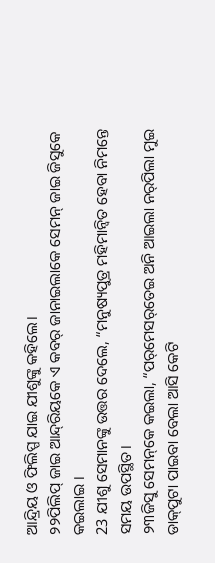ଆନ୍ଦ୍ରିୟ ଓ ଫିଲିପ୍ପ ଯାଇ ଯୀଶୁଙ୍କୁ କହିଲେ।
୨୨ପିଲିପ୍‌ ଜାଇ ଆନ୍ଦ୍‌ରିୟକେ ଏ କବର୍‌ ଜାନାଇଲାକେ ସେମନ୍‌ ଜାଇ ଜିସୁକେ କଇଲାଇ ।
23 ଯୀଶୁ ସେମାନଙ୍କୁ ଉତ୍ତର ଦେଲେ, “ମନୁଷ୍ୟପୁତ୍ର ମହିମାନ୍ୱିତ ହେବା ନିମନ୍ତେ ସମୟ ଉପସ୍ଥିତ।
୨୩ଜିସୁ ସେମନ୍‌କେ କଇଲା, “ପର୍‌ମେସର୍‌ତେଇ ଅନି ଆଇଲା ନର୍‌ପିଲା ମୁଇ ଡାକ୍‌ପୁଟା ପାଇବା ବେଲା ଆସି କେଟି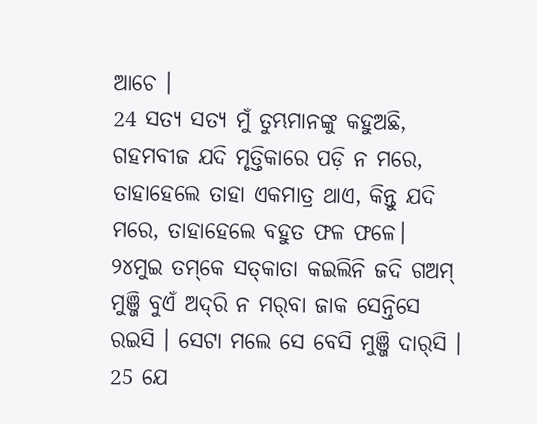ଆଚେ ।
24 ସତ୍ୟ ସତ୍ୟ ମୁଁ ତୁମ୍ଭମାନଙ୍କୁ କହୁଅଛି, ଗହମବୀଜ ଯଦି ମୃତ୍ତିକାରେ ପଡ଼ି ନ ମରେ, ତାହାହେଲେ ତାହା ଏକମାତ୍ର ଥାଏ, କିନ୍ତୁ ଯଦି ମରେ, ତାହାହେଲେ ବହୁତ ଫଳ ଫଳେ।
୨୪ମୁଇ ତମ୍‌କେ ସତ୍‌କାତା କଇଲିନି ଜଦି ଗଅମ୍‌ ମୁଞ୍ଜି ବୁଏଁ ଅଦ୍‌ରି ନ ମର୍‌ବା ଜାକ ସେନ୍ତିସେ ରଇସି । ସେଟା ମଲେ ସେ ବେସି ମୁଞ୍ଜି ଦାର୍‌ସି ।
25 ଯେ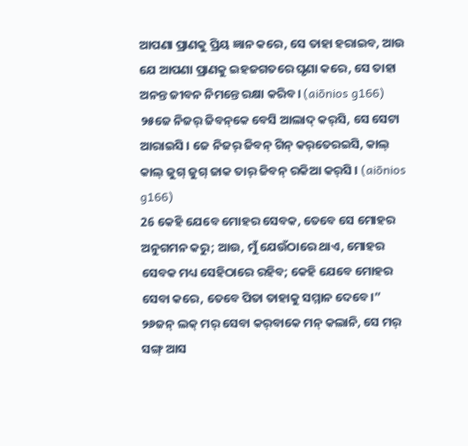ଆପଣା ପ୍ରାଣକୁ ପ୍ରିୟ ଜ୍ଞାନ କରେ, ସେ ତାହା ହରାଇବ, ଆଉ ଯେ ଆପଣା ପ୍ରାଣକୁ ଇହଜଗତରେ ଘୃଣା କରେ, ସେ ତାହା ଅନନ୍ତ ଜୀବନ ନିମନ୍ତେ ରକ୍ଷା କରିବ। (aiōnios g166)
୨୫ଜେ ନିଜର୍‌ ଜିବନ୍‌କେ ବେସି ଆଲାଦ୍‌ କର୍‌ସି, ସେ ସେଟା ଆରାଇସି । ଜେ ନିଜର୍‌ ଜିବନ୍‌ ଗିନ୍‌ କର୍‌ତେରଇସି, କାଲ୍‌ କାଲ୍‌ ଜୁଗ୍‌ ଜୁଗ୍‌ ଜାକ ତାର୍‌ ଜିବନ୍‌ ରକିଆ କର୍‌ସି । (aiōnios g166)
26 କେହି ଯେବେ ମୋହର ସେବକ, ତେବେ ସେ ମୋହର ଅନୁଗମନ କରୁ; ଆଉ, ମୁଁ ଯେଉଁଠାରେ ଥାଏ, ମୋହର ସେବକ ମଧ୍ୟ ସେହିଠାରେ ରହିବ; କେହି ଯେବେ ମୋହର ସେବା କରେ, ତେବେ ପିତା ତାହାକୁ ସମ୍ମାନ ଦେବେ।”
୨୬ଜନ୍‌ ଲକ୍‌ ମର୍‌ ସେବା କର୍‌ବାକେ ମନ୍‌ କଲାନି, ସେ ମର୍‌ ସଙ୍ଗ୍‌ ଆସ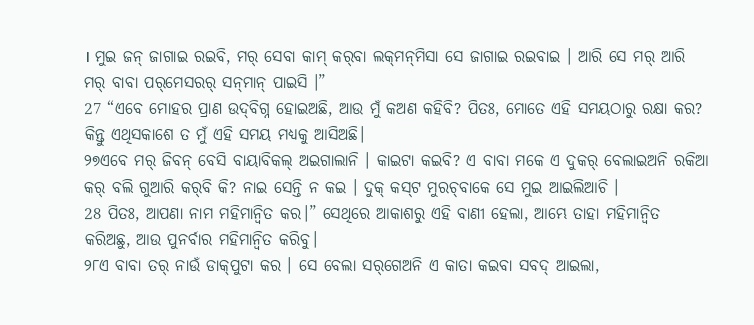। ମୁଇ ଜନ୍‌ ଜାଗାଇ ରଇବି, ମର୍‌ ସେବା କାମ୍‌ କର୍‌ବା ଲକ୍‌ମନ୍‌ମିସା ସେ ଜାଗାଇ ରଇବାଇ । ଆରି ସେ ମର୍‌ ଆରି ମର୍‌ ବାବା ପର୍‌ମେସରର୍‌ ସନ୍‌ମାନ୍‌ ପାଇସି ।”
27 “ଏବେ ମୋହର ପ୍ରାଣ ଉଦ୍‌ବିଗ୍ନ ହୋଇଅଛି, ଆଉ ମୁଁ କଅଣ କହିବି? ପିତଃ, ମୋତେ ଏହି ସମୟଠାରୁ ରକ୍ଷା କର? କିନ୍ତୁ ଏଥିସକାଶେ ତ ମୁଁ ଏହି ସମୟ ମଧ୍ୟକୁ ଆସିଅଛି।
୨୭ଏବେ ମର୍‌ ଜିବନ୍‌ ବେସି ବାୟାବିକଲ୍‌ ଅଇଗାଲାନି । କାଇଟା କଇବି? ଏ ବାବା ମକେ ଏ ଦୁକର୍‌ ବେଲାଇଅନି ରକିଆ କର୍‌ ବଲି ଗୁଆରି କର୍‌ବି କି? ନାଇ ସେନ୍ତି ନ କଇ । ଦୁକ୍‌ କସ୍‌ଟ ମୁରଚ୍‍ବାକେ ସେ ମୁଇ ଆଇଲିଆଚି ।
28 ପିତଃ, ଆପଣା ନାମ ମହିମାନ୍ୱିତ କର।” ସେଥିରେ ଆକାଶରୁ ଏହି ବାଣୀ ହେଲା, ଆମ୍ଭେ ତାହା ମହିମାନ୍ୱିତ କରିଅଛୁ, ଆଉ ପୁନର୍ବାର ମହିମାନ୍ୱିତ କରିବୁ।
୨୮ଏ ବାବା ତର୍‌ ନାଉଁ ଡାକ୍‌ପୁଟା କର । ସେ ବେଲା ସର୍‌ଗେଅନି ଏ କାତା କଇବା ସବଦ୍‌ ଆଇଲା,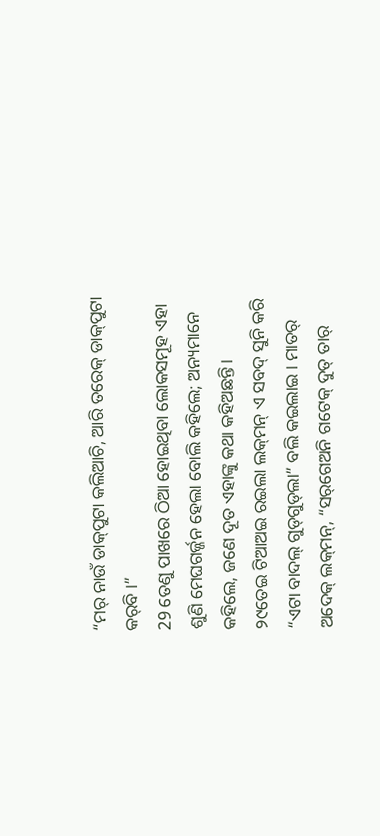“ମର୍‌ ନାଉଁ ଡାକ୍‌ପୁଟା କଲିଆଚି, ଆରି ତରେକ୍‌ ଡାକ୍‌ପୁଟା କର୍‌ବି ।”
29 ତେଣୁ ପାଖରେ ଠିଆ ହୋଇଥିବା ଲୋକସମୂହ ଏହା ଶୁଣି ମେଘଗର୍ଜ୍ଜନ ହେଲା ବୋଲି କହିଲେ; ଅନ୍ୟମାନେ କହିଲେ, ଜଣେ ଦୂତ ଏହାଙ୍କୁ କଥା କହିଅଛନ୍ତି।
୨୯ତେଇ ଟିଆଅଇ ରଇଲା ଲକ୍‌ମନ୍‌ ଏ ସବଦ୍‌ ସୁନି କରି “ଏଟା ବାଦଲ୍‌ ଗୁଡ୍‌ଗୁଡ୍‌ଲା” ବଲି କଇଲାଇ । ମାତର୍‌ ଅଦେକ୍‌ ଲକ୍‌ମନ୍‌, “ସର୍‌ଗେଅନି ଗଟେକ୍‌ ଦୁତ୍‌ ତାର୍‌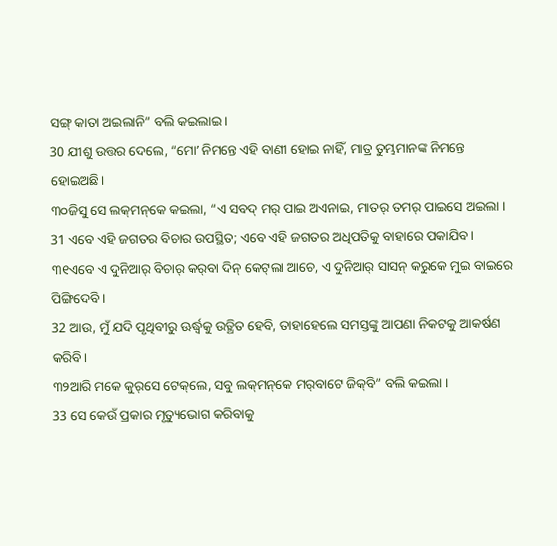ସଙ୍ଗ୍‌ କାତା ଅଇଲାନି” ବଲି କଇଲାଇ ।
30 ଯୀଶୁ ଉତ୍ତର ଦେଲେ, “ମୋʼ ନିମନ୍ତେ ଏହି ବାଣୀ ହୋଇ ନାହିଁ, ମାତ୍ର ତୁମ୍ଭମାନଙ୍କ ନିମନ୍ତେ ହୋଇଅଛି।
୩୦ଜିସୁ ସେ ଲକ୍‌ମନ୍‌କେ କଇଲା, “ଏ ସବଦ୍‌ ମର୍‌ ପାଇ ଅଏନାଇ, ମାତର୍‌ ତମର୍‌ ପାଇସେ ଅଇଲା ।
31 ଏବେ ଏହି ଜଗତର ବିଚାର ଉପସ୍ଥିତ; ଏବେ ଏହି ଜଗତର ଅଧିପତିକୁ ବାହାରେ ପକାଯିବ।
୩୧ଏବେ ଏ ଦୁନିଆର୍‌ ବିଚାର୍‌ କର୍‌ବା ଦିନ୍‌ କେଟ୍‌ଲା ଆଚେ, ଏ ଦୁନିଆର୍‍ ସାସନ୍‌ କରୁକେ ମୁଇ ବାଇରେ ପିଙ୍ଗିଦେବି ।
32 ଆଉ, ମୁଁ ଯଦି ପୃଥିବୀରୁ ଊର୍ଦ୍ଧ୍ୱକୁ ଉତ୍ଥିତ ହେବି, ତାହାହେଲେ ସମସ୍ତଙ୍କୁ ଆପଣା ନିକଟକୁ ଆକର୍ଷଣ କରିବି।
୩୨ଆରି ମକେ କୁର୍‌ସେ ଟେକ୍‌ଲେ, ସବୁ ଲକ୍‌ମନ୍‌କେ ମର୍‌ବାଟେ ଜିକ୍‌ବି” ବଲି କଇଲା ।
33 ସେ କେଉଁ ପ୍ରକାର ମୃତ୍ୟୁଭୋଗ କରିବାକୁ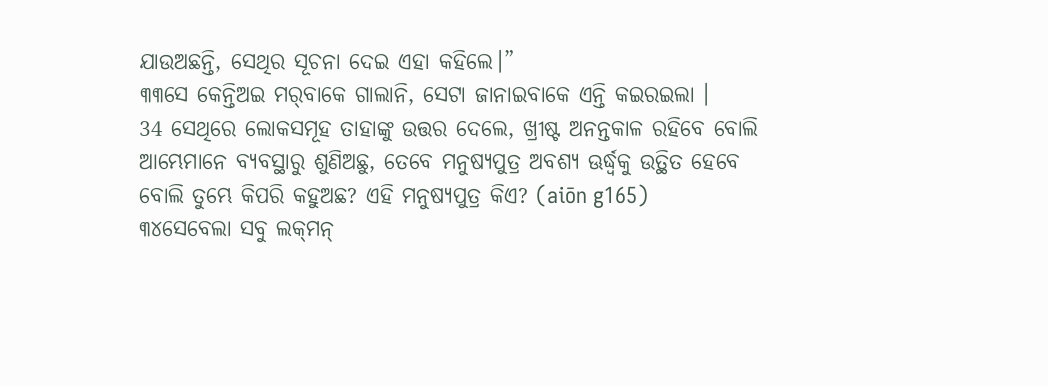ଯାଉଅଛନ୍ତି, ସେଥିର ସୂଚନା ଦେଇ ଏହା କହିଲେ।”
୩୩ସେ କେନ୍ତିଅଇ ମର୍‌ବାକେ ଗାଲାନି, ସେଟା ଜାନାଇବାକେ ଏନ୍ତି କଇରଇଲା ।
34 ସେଥିରେ ଲୋକସମୂହ ତାହାଙ୍କୁ ଉତ୍ତର ଦେଲେ, ଖ୍ରୀଷ୍ଟ ଅନନ୍ତକାଳ ରହିବେ ବୋଲି ଆମ୍ଭେମାନେ ବ୍ୟବସ୍ଥାରୁ ଶୁଣିଅଛୁ, ତେବେ ମନୁଷ୍ୟପୁତ୍ର ଅବଶ୍ୟ ଊର୍ଦ୍ଧ୍ୱକୁ ଉତ୍ଥିତ ହେବେ ବୋଲି ତୁମ୍ଭେ କିପରି କହୁଅଛ? ଏହି ମନୁଷ୍ୟପୁତ୍ର କିଏ? (aiōn g165)
୩୪ସେବେଲା ସବୁ ଲକ୍‌ମନ୍‌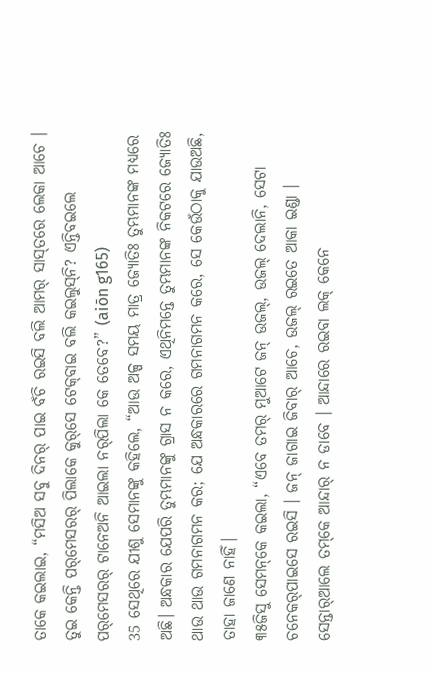ତାକେ କଇଲାଇ, “ମସିଅ ସବୁ ଦିନର୍‌ ପାଇ ବଁଚି ରଇସି ବଲି ଆମର୍‌ ସାସ୍‌ତରେ ଲେକା ଆଚେ । ତୁଇ କେନ୍ତି ପର୍‌ମେସରର୍‌ ପିଲାକେ କୁର୍‌ସେ ଟେକ୍‌ବାଇ ବଲି କଇଲୁସ୍‌ନି? ଏନ୍ତିବଇଲେ ପର୍‌ମେସରର୍‌ ଟାନେଅନି ଆଇଲା ନର୍‌ପିଲା କେ ତେବେ?” (aiōn g165)
35 ସେଥିରେ ଯୀଶୁ ସେମାନଙ୍କୁ କହିଲେ, “ଆଉ ଅଳ୍ପ ସମୟ ମାତ୍ର ଜ୍ୟୋତିଃ ତୁମ୍ଭମାନଙ୍କ ମଧ୍ୟରେ ଅଛି। ଅନ୍ଧକାର ଯେପରି ତୁମ୍ଭମାନଙ୍କୁ ଗ୍ରାସ ନ କରେ, ଏଥିନିମନ୍ତେ ତୁମ୍ଭମାନଙ୍କ ନିକଟରେ ଜ୍ୟୋତିଃ ଥାଉ ଥାଉ ଗମନାଗମନ କର; ଯେ ଅନ୍ଧକାରରେ ଗମନାଗମନ କରେ, ସେ କେଉଁଠାକୁ ଯାଉଅଛି, ତାହା ଜାଣେ ନାହିଁ।
୩୫ଜିସୁ ସେମନ୍‌କେ କ‍ଇଲା, “ଏବେ ତମର୍‌ ମୁଆଟେ ଜନ୍‌ ଉଜଲ୍‌, ଉଜଲ୍‌ ଦେଲାନି, ସେଟା ଚନେକର୍‌ପାଇସେ ରଇସି । ଜନ୍‌ ଜାଗାଇ ଜିବାର୍‌ ଆଚେ, ଉଜଲ୍‌ ରଇତେ ଆକା ଇଣ୍ଡା । ସେନ୍ତାର୍‌ଆଲେ ତମ୍‌କେ ଆନ୍ଦାର୍‌ ନ ଡାବେ । ଆନ୍ଦାରେ ରଇବା ଲକ୍‌ କେନେ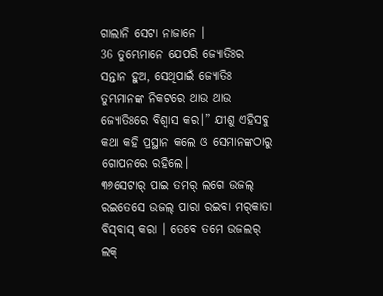ଗାଲାନି ସେଟା ନାଜାନେ ।
36 ତୁମ୍ଭେମାନେ ଯେପରି ଜ୍ୟୋତିଃର ସନ୍ତାନ ହୁଅ, ସେଥିପାଇଁ ଜ୍ୟୋତିଃ ତୁମ୍ଭମାନଙ୍କ ନିକଟରେ ଥାଉ ଥାଉ ଜ୍ୟୋତିଃରେ ବିଶ୍ୱାସ କର।” ଯୀଶୁ ଏହିସବୁ କଥା କହି ପ୍ରସ୍ଥାନ କଲେ ଓ ସେମାନଙ୍କଠାରୁ ଗୋପନରେ ରହିଲେ।
୩୬ସେଟାର୍‌ ପାଇ ତମର୍‌ ଲଗେ ଉଜଲ୍‌ ରଇତେସେ ଉଜଲ୍‌ ପାରା ରଇବା ମର୍‌କାତା ବିସ୍‌ବାସ୍‌ କରା । ତେବେ ତମେ ଉଜଲର୍‌ ଲକ୍‌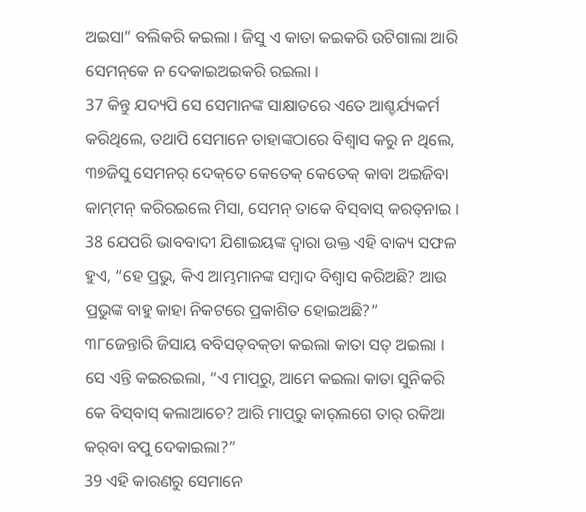ଅଇସା” ବଲିକରି କଇଲା । ଜିସୁ ଏ କାତା କଇକରି ଉଟିଗାଲା ଆରି ସେମନ୍‌କେ ନ ଦେକାଇଅଇକରି ରଇଲା ।
37 କିନ୍ତୁ ଯଦ୍ୟପି ସେ ସେମାନଙ୍କ ସାକ୍ଷାତରେ ଏତେ ଆଶ୍ଚର୍ଯ୍ୟକର୍ମ କରିଥିଲେ, ତଥାପି ସେମାନେ ତାହାଙ୍କଠାରେ ବିଶ୍ୱାସ କରୁ ନ ଥିଲେ,
୩୭ଜିସୁ ସେମନର୍‌ ଦେକ୍‌ତେ କେତେକ୍‌ କେତେକ୍‌ କାବା ଅଇଜିବା କାମ୍‌ମନ୍‌ କରିରଇଲେ ମିସା, ସେମନ୍‌ ତାକେ ବିସ୍‌ବାସ୍‌ କରତ୍‌ନାଇ ।
38 ଯେପରି ଭାବବାଦୀ ଯିଶାଇୟଙ୍କ ଦ୍ୱାରା ଉକ୍ତ ଏହି ବାକ୍ୟ ସଫଳ ହୁଏ, “ହେ ପ୍ରଭୁ, କିଏ ଆମ୍ଭମାନଙ୍କ ସମ୍ବାଦ ବିଶ୍ୱାସ କରିଅଛି? ଆଉ ପ୍ରଭୁଙ୍କ ବାହୁ କାହା ନିକଟରେ ପ୍ରକାଶିତ ହୋଇଅଛି?”
୩୮ଜେନ୍ତାରି ଜିସାୟ ବବିସତ୍‌ବକ୍‌ତା କଇଲା କାତା ସତ୍‌ ଅଇଲା । ସେ ଏନ୍ତି କଇରଇଲା, “ଏ ମାପ୍‌ରୁ, ଆମେ କଇଲା କାତା ସୁନିକରି କେ ବିସ୍‌ବାସ୍‌ କଲାଆଚେ? ଆରି ମାପ୍‌ରୁ କାର୍‌ଲଗେ ତାର୍‌ ରକିଆ କର୍‌ବା ବପୁ ଦେକାଇଲା?”
39 ଏହି କାରଣରୁ ସେମାନେ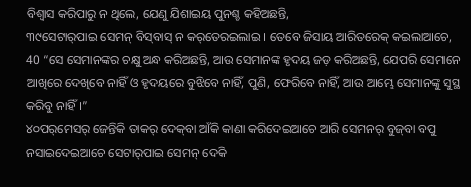ବିଶ୍ୱାସ କରିପାରୁ ନ ଥିଲେ, ଯେଣୁ ଯିଶାଇୟ ପୁନଶ୍ଚ କହିଅଛନ୍ତି,
୩୯ସେଟାର୍‌ପାଇ ସେମନ୍‌ ବିସ୍‌ବାସ୍‌ ନ କର୍‌ତେରଇଲାଇ । ତେବେ ଜିସାୟ ଆରିତରେକ୍‌ କଇଲାଆଚେ,
40 “ସେ ସେମାନଙ୍କର ଚକ୍ଷୁ ଅନ୍ଧ କରିଅଛନ୍ତି, ଆଉ ସେମାନଙ୍କ ହୃଦୟ ଜଡ଼ କରିଅଛନ୍ତି, ଯେପରି ସେମାନେ ଆଖିରେ ଦେଖିବେ ନାହିଁ ଓ ହୃଦୟରେ ବୁଝିବେ ନାହିଁ, ପୁଣି, ଫେରିବେ ନାହିଁ, ଆଉ ଆମ୍ଭେ ସେମାନଙ୍କୁ ସୁସ୍ଥ କରିବୁ ନାହିଁ।”
୪୦ପର୍‌ମେସର୍‌ ଜେନ୍ତିକି ତାକର୍‌ ଦେକ୍‌ବା ଆଁକି କାଣା କରିଦେଇଆଚେ ଆରି ସେମନର୍‌ ବୁଜ୍‌ବା ବପୁ ନସାଇଦେଇଆଚେ ସେଟାର୍‌ପାଇ ସେମନ୍‌ ଦେକି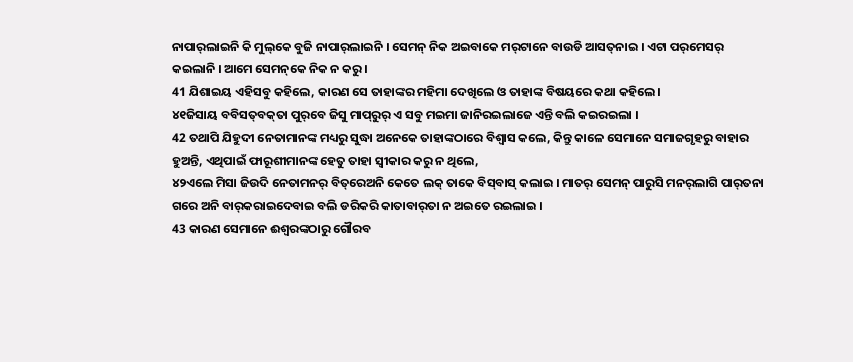ନାପାର୍‌ଲାଇନି କି ମୁଲ୍‌କେ ବୁଜି ନାପାର୍‌ଲାଇନି । ସେମନ୍‌ ନିକ ଅଇବାକେ ମର୍‌ଟାନେ ବାଉଡି ଆସତ୍‌ନାଇ । ଏଟା ପର୍‌ମେସର୍‌ କଇଲାନି । ଆମେ ସେମନ୍‌କେ ନିକ ନ କରୁ ।
41 ଯିଶାଇୟ ଏହିସବୁ କହିଲେ, କାରଣ ସେ ତାହାଙ୍କର ମହିମା ଦେଖିଲେ ଓ ତାହାଙ୍କ ବିଷୟରେ କଥା କହିଲେ।
୪୧ଜିସାୟ ବବିସତ୍‌ବକ୍‌ତା ପୁର୍‌ବେ ଜିସୁ ମାପ୍‌ରୁର୍‌ ଏ ସବୁ ମଇମା ଜାନିରଇଲାଜେ ଏନ୍ତି ବଲି କଇରଇଲା ।
42 ତଥାପି ଯିହୁଦୀ ନେତାମାନଙ୍କ ମଧ୍ୟରୁ ସୁଦ୍ଧା ଅନେକେ ତାହାଙ୍କଠାରେ ବିଶ୍ୱାସ କଲେ, କିନ୍ତୁ କାଳେ ସେମାନେ ସମାଜଗୃହରୁ ବାହାର ହୁଅନ୍ତି, ଏଥିପାଇଁ ଫାରୂଶୀମାନଙ୍କ ହେତୁ ତାହା ସ୍ୱୀକାର କରୁ ନ ଥିଲେ,
୪୨ଏଲେ ମିସା ଜିଉଦି ନେତାମନର୍‌ ବିତ୍‌ରେଅନି କେତେ ଲକ୍‌ ତାକେ ବିସ୍‌ବାସ୍‌ କଲାଇ । ମାତର୍‌ ସେମନ୍‌ ପାରୁସି ମନର୍‌ଲାଗି ପାର୍‌ତନା ଗରେ ଅନି ବାର୍‌କରାଇଦେବାଇ ବଲି ଡରିକରି କାତାବାର୍‌ତା ନ ଅଇତେ ରଇଲାଇ ।
43 କାରଣ ସେମାନେ ଈଶ୍ବରଙ୍କଠାରୁ ଗୌରବ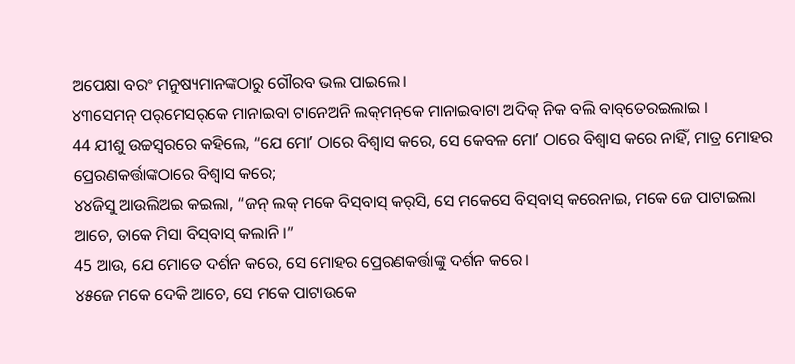ଅପେକ୍ଷା ବରଂ ମନୁଷ୍ୟମାନଙ୍କଠାରୁ ଗୌରବ ଭଲ ପାଇଲେ।
୪୩ସେମନ୍‌ ପର୍‌ମେସର୍‌କେ ମାନାଇବା ଟାନେଅନି ଲକ୍‌ମନ୍‌କେ ମାନାଇବାଟା ଅଦିକ୍‌ ନିକ ବଲି ବାବ୍‌ତେରଇଲାଇ ।
44 ଯୀଶୁ ଉଚ୍ଚସ୍ୱରରେ କହିଲେ, “ଯେ ମୋʼ ଠାରେ ବିଶ୍ୱାସ କରେ, ସେ କେବଳ ମୋʼ ଠାରେ ବିଶ୍ୱାସ କରେ ନାହିଁ, ମାତ୍ର ମୋହର ପ୍ରେରଣକର୍ତ୍ତାଙ୍କଠାରେ ବିଶ୍ୱାସ କରେ;
୪୪ଜିସୁ ଆଉଲିଅଇ କଇଲା, “ଜନ୍‌ ଲକ୍‌ ମକେ ବିସ୍‌ବାସ୍‌ କର୍‌ସି, ସେ ମକେସେ ବିସ୍‌ବାସ୍‌ କରେନାଇ, ମକେ ଜେ ପାଟାଇଲା ଆଚେ, ତାକେ ମିସା ବିସ୍‌ବାସ୍‌ କଲାନି ।”
45 ଆଉ, ଯେ ମୋତେ ଦର୍ଶନ କରେ, ସେ ମୋହର ପ୍ରେରଣକର୍ତ୍ତାଙ୍କୁ ଦର୍ଶନ କରେ।
୪୫ଜେ ମକେ ଦେକି ଆଚେ, ସେ ମକେ ପାଟାଉକେ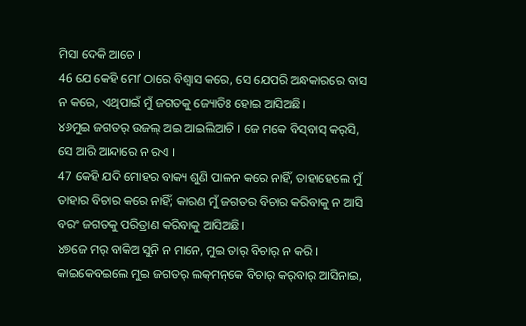ମିସା ଦେକି ଆଚେ ।
46 ଯେ କେହି ମୋʼ ଠାରେ ବିଶ୍ୱାସ କରେ, ସେ ଯେପରି ଅନ୍ଧକାରରେ ବାସ ନ କରେ, ଏଥିପାଇଁ ମୁଁ ଜଗତକୁ ଜ୍ୟୋତିଃ ହୋଇ ଆସିଅଛି।
୪୬ମୁଇ ଜଗତର୍‌ ଉଜଲ୍‌ ଅଇ ଆଇଲିଆଚି । ଜେ ମକେ ବିସ୍‌ବାସ୍‌ କର୍‌ସି, ସେ ଆରି ଆନ୍ଦାରେ ନ ରଏ ।
47 କେହି ଯଦି ମୋହର ବାକ୍ୟ ଶୁଣି ପାଳନ କରେ ନାହିଁ, ତାହାହେଲେ ମୁଁ ତାହାର ବିଚାର କରେ ନାହିଁ; କାରଣ ମୁଁ ଜଗତର ବିଚାର କରିବାକୁ ନ ଆସି ବରଂ ଜଗତକୁ ପରିତ୍ରାଣ କରିବାକୁ ଆସିଅଛି।
୪୭ଜେ ମର୍‌ ବାକିଅ ସୁନି ନ ମାନେ, ମୁଇ ତାର୍‌ ବିଚାର୍‌ ନ କରି । କାଇକେବଇଲେ ମୁଇ ଜଗତର୍‌ ଲକ୍‌ମନ୍‌କେ ବିଚାର୍‌ କର୍‌ବାର୍‌ ଆସିନାଇ,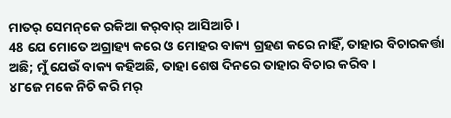ମାତର୍‌ ସେମନ୍‌କେ ରକିଆ କର୍‌ବାର୍‌ ଆସିଆଚି ।
48 ଯେ ମୋତେ ଅଗ୍ରାହ୍ୟ କରେ ଓ ମୋହର ବାକ୍ୟ ଗ୍ରହଣ କରେ ନାହିଁ, ତାହାର ବିଚାରକର୍ତ୍ତା ଅଛି; ମୁଁ ଯେଉଁ ବାକ୍ୟ କହିଅଛି, ତାହା ଶେଷ ଦିନରେ ତାହାର ବିଚାର କରିବ।
୪୮ଜେ ମକେ ନିଚି କରି ମର୍‌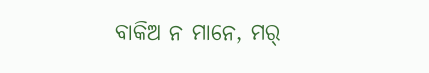ବାକିଅ ନ ମାନେ, ମର୍‌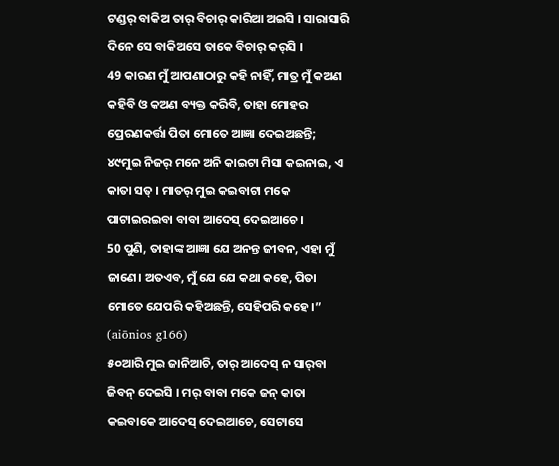ଟଣ୍ଡର୍‌ ବାକିଅ ତାର୍‌ ବିଚାର୍‌ କାରିଆ ଅଇସି । ସାରାସାରି ଦିନେ ସେ ବାକିଅସେ ତାକେ ବିଚାର୍‌ କର୍‌ସି ।
49 କାରଣ ମୁଁ ଆପଣାଠାରୁ କହି ନାହିଁ, ମାତ୍ର ମୁଁ କଅଣ କହିବି ଓ କଅଣ ବ୍ୟକ୍ତ କରିବି, ତାହା ମୋହର ପ୍ରେରଣକର୍ତ୍ତା ପିତା ମୋତେ ଆଜ୍ଞା ଦେଇଅଛନ୍ତି;
୪୯ମୁଇ ନିଜର୍‌ ମନେ ଅନି କାଇଟା ମିସା କଇନାଇ, ଏ କାତା ସତ୍‌ । ମାତର୍‌ ମୁଇ କଇବାଟା ମକେ ପାଟାଇରଇବା ବାବା ଆଦେସ୍‌ ଦେଇଆଚେ ।
50 ପୁଣି, ତାହାଙ୍କ ଆଜ୍ଞା ଯେ ଅନନ୍ତ ଜୀବନ, ଏହା ମୁଁ ଜାଣେ। ଅତଏବ, ମୁଁ ଯେ ଯେ କଥା କହେ, ପିତା ମୋତେ ଯେପରି କହିଅଛନ୍ତି, ସେହିପରି କହେ।” (aiōnios g166)
୫୦ଆରି ମୁଇ ଜାନିଆଚି, ତାର୍‌ ଆଦେସ୍‌ ନ ସାର୍‌ବା ଜିବନ୍‌ ଦେଇସି । ମର୍‌ ବାବା ମକେ ଜନ୍‌ କାତା କଇବାକେ ଆଦେସ୍‌ ଦେଇଆଚେ, ସେଟାସେ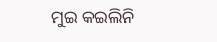ମୁଇ କଇଲିନି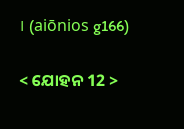। (aiōnios g166)

< ଯୋହନ 12 >